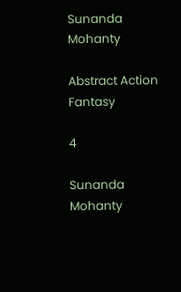Sunanda Mohanty

Abstract Action Fantasy

4

Sunanda Mohanty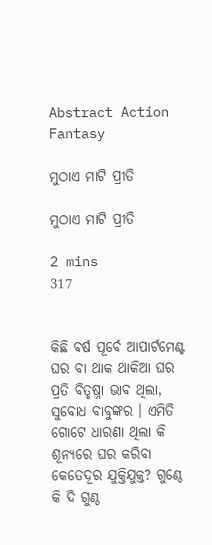Abstract Action Fantasy

ମୁଠାଏ ମାଟି ପ୍ରୀତି

ମୁଠାଏ ମାଟି ପ୍ରୀତି

2 mins
317


କିଛି ଵର୍ଷ ପୂର୍ବେ ଆପାର୍ଟମେଣ୍ଟ ଘର ବା ଥାକ ଥାକିଆ ଘର ପ୍ରତି ବିତୃଷ୍ନା ଭାବ ଥିଲା, ସୁବୋଧ ବାବୁଙ୍କର । ଏମିତି ଗୋଟେ ଧାରଣା ଥିଲା କି ଶୂନ୍ୟରେ ଘର କରିବା କେତେଦୂର ଯୁକ୍ତିଯୁକ୍ତ? ଗୁଣ୍ଠେ କି ଦି ଗୁଣ୍ଠ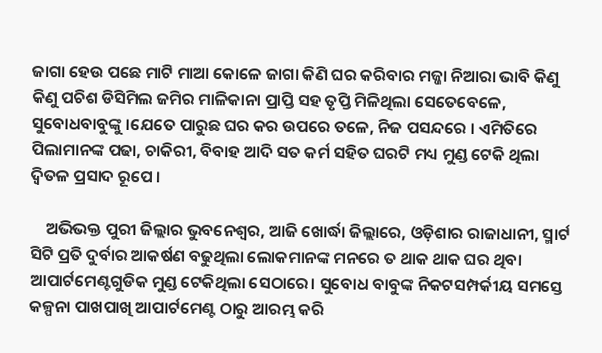ଜାଗା ହେଉ ପଛେ ମାଟି ମାଆ କୋଳେ ଜାଗା କିଣି ଘର କରିବାର ମଜ୍ଜା ନିଆରା ଭାବି କିଣୁ କିଣୁ ପଚିଶ ଡିସିମିଲ ଜମିର ମାଳିକାନା ପ୍ରାପ୍ତି ସହ ତୃପ୍ତି ମିଳିଥିଲା ସେତେବେଳେ, ସୁବୋଧବାବୁଙ୍କୁ ।ଯେତେ ପାରୁଛ ଘର କର ଉପରେ ତଳେ, ନିଜ ପସନ୍ଦରେ । ଏମିତିରେ ପିଲାମାନଙ୍କ ପଢା, ଚାକିରୀ, ବିବାହ ଆଦି ସତ କର୍ମ ସହିତ ଘରଟି ମଧ୍ୟ ମୁଣ୍ଡ ଟେକି ଥିଲା ଦ୍ବିତଳ ପ୍ରସାଦ ରୂପେ ।

    ଅଭିଭକ୍ତ ପୁରୀ ଜିଲ୍ଲାର ଭୁବନେଶ୍ୱର, ଆଜି ଖୋର୍ଦ୍ଧା ଜିଲ୍ଲାରେ, ଓଡ଼ିଶାର ରାଜାଧାନୀ, ସ୍ମାର୍ଟ ସିଟି ପ୍ରତି ଦୁର୍ବାର ଆକର୍ଷଣ ବଢୁଥିଲା ଲୋକମାନଙ୍କ ମନରେ ତ ଥାକ ଥାକ ଘର ଥିବା ଆପାର୍ଟମେଣ୍ଟଗୁଡିକ ମୁଣ୍ଡ ଟେକିଥିଲା ସେଠାରେ। ସୁବୋଧ ବାବୁଙ୍କ ନିକଟସମ୍ପର୍କୀୟ ସମସ୍ତେ କଳ୍ପନା ପାଖପାଖି ଆପାର୍ଟମେଣ୍ଟ ଠାରୁ ଆରମ୍ଭ କରି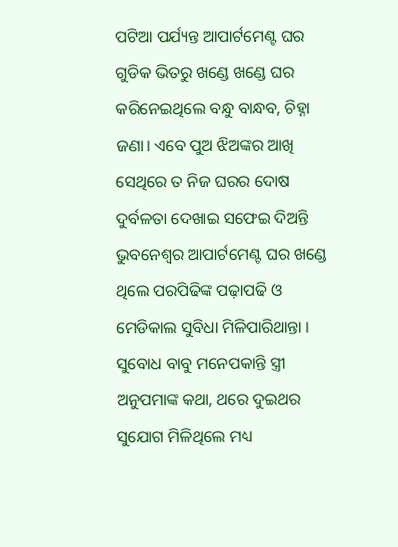ପଟିଆ ପର୍ଯ୍ୟନ୍ତ ଆପାର୍ଟମେଣ୍ଟ ଘର ଗୁଡିକ ଭିତରୁ ଖଣ୍ଡେ ଖଣ୍ଡେ ଘର କରିନେଇଥିଲେ ବନ୍ଧୁ ବାନ୍ଧବ, ଚିହ୍ନା ଜଣା। ଏବେ ପୁଅ ଝିଅଙ୍କର ଆଖି ସେଥିରେ ତ ନିଜ ଘରର ଦୋଷ ଦୁର୍ବଳତା ଦେଖାଇ ସଫେଇ ଦିଅନ୍ତି ଭୁବନେଶ୍ୱର ଆପାର୍ଟମେଣ୍ଟ ଘର ଖଣ୍ଡେ ଥିଲେ ପରପିଢିଙ୍କ ପଢ଼ାପଢି ଓ ମେଡିକାଲ ସୁବିଧା ମିଳିପାରିଥାନ୍ତା । ସୁବୋଧ ବାବୁ ମନେପକାନ୍ତି ସ୍ତ୍ରୀ ଅନୁପମାଙ୍କ କଥା, ଥରେ ଦୁଇଥର ସୁଯୋଗ ମିଳିଥିଲେ ମଧ୍ୟ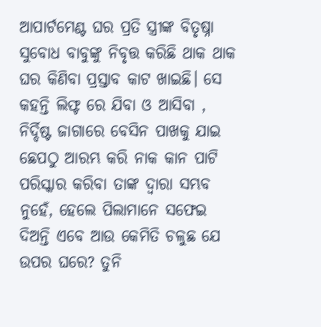ଆପାର୍ଟମେଣ୍ଟ ଘର ପ୍ରତି ସ୍ତ୍ରୀଙ୍କ ବିତୃଷ୍ନା ସୁବୋଧ ବାବୁଙ୍କୁ ନିବୃତ୍ତ କରିଛି ଥାକ ଥାକ ଘର କିଣିବା ପ୍ରସ୍ତାବ କାଟ ଖାଇଛି। ସେ କହନ୍ତି ଲିଫ୍ଟ ରେ ଯିବା ଓ ଆସିବା , ନିର୍ଦ୍ଦିଷ୍ଟ ଜାଗାରେ ବେସିନ ପାଖକୁ ଯାଇ ଛେପଠୁ ଆରମ୍ଭ କରି ନାକ କାନ ପାଟି ପରିସ୍କାର କରିବା ତାଙ୍କ ଦ୍ୱାରା ସମ୍ଭବ ନୁହେଁ, ହେଲେ ପିଲାମାନେ ସଫେଇ ଦିଅନ୍ତି ଏବେ ଆଉ କେମିତି ଚଳୁଛ ଯେ ଉପର ଘରେ? ତୁନି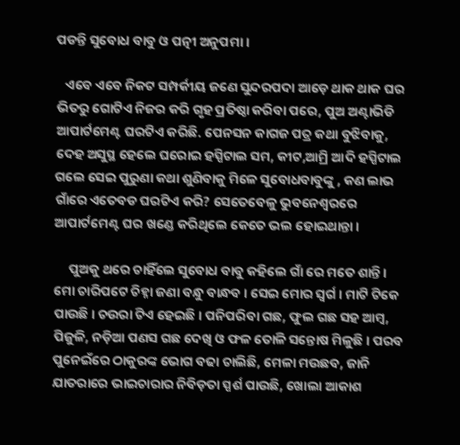ପଡନ୍ତି ସୁବୋଧ ବାବୁ ଓ ପତ୍ନୀ ଅନୁପମା ।

   ଏବେ ଏବେ ନିକଟ ସମ୍ପର୍କୀୟ ଜଣେ ସୁନ୍ଦରପଦା ଆଡ଼େ ଥାକ ଥାକ ଘର ଭିତରୁ ଗୋଟିଏ ନିଜର କରି ଗୃହ ପ୍ରତିଷ୍ଠା କରିବା ପରେ, ପୁଅ ଅଣ୍ଟାଭିଡି ଆପାର୍ଟମେଣ୍ଟ ଘରଟିଏ କରିଛି. ପେନସନ କାଗଜ ପତ୍ର କଥା ବୁଝିବାକୁ, ଦେହ ଅସୁସ୍ଥ ହେଲେ ଘରୋଇ ହସ୍ପିଟାଲ ସମ, କୀଟ,ଆମ୍ରି ଆଦି ହସ୍ପିଟାଲ ଗଲେ ସେଇ ପୁରୁଣା କଥା ଶୁଣିବାକୁ ମିଳେ ସୁବୋଧବାବୁଙ୍କୁ , କଣ ଲାଭ ଗାଁରେ ଏତେବଡ ଘରଟିଏ କରି? ସେତେବେଳୁ ଭୁବନେଶ୍ୱରରେ ଆପାର୍ଟମେଣ୍ଟ ଘର ଖଣ୍ଡେ କରିଥିଲେ କେତେ ଭଲ ହୋଇଥାନ୍ତା ।

     ପୁଅକୁ ଥରେ ଚାହିଁଲେ ସୁବୋଧ ବାବୁ କହିଲେ ଗାଁ ରେ ମତେ ଶାନ୍ତି। ମୋ ଚାରିପଟେ ଚିହ୍ନା ଜଣା ବନ୍ଧୁ ବାନ୍ଧବ। ସେଇ ମୋର ସ୍ୱର୍ଗ। ମାଟି ଟିକେ ପାଉଛି। ଚଉରା ଟିଏ ହେଇଛି । ପନିପରିବା ଗଛ, ଫୁଲ ଗଛ ସହ ଆମ୍ବ, ପିଜୁଳି, ନଡ଼ିଆ ପଣସ ଗଛ ଦେଖି ଓ ଫଳ ତୋଳି ସନ୍ତୋଷ ମିଳୁଛି । ପରବ ପୁନେଇଁରେ ଠାକୁରଙ୍କ ଭୋଗ ବଢା ଚାଲିଛି, ମେଳା ମଉଛବ, ଜାନି ଯାତରାରେ ଭାଇଚାରାର ନିବିଡ଼ତା ସ୍ପର୍ଶ ପାଉଛି, ଖୋଲା ଆକାଶ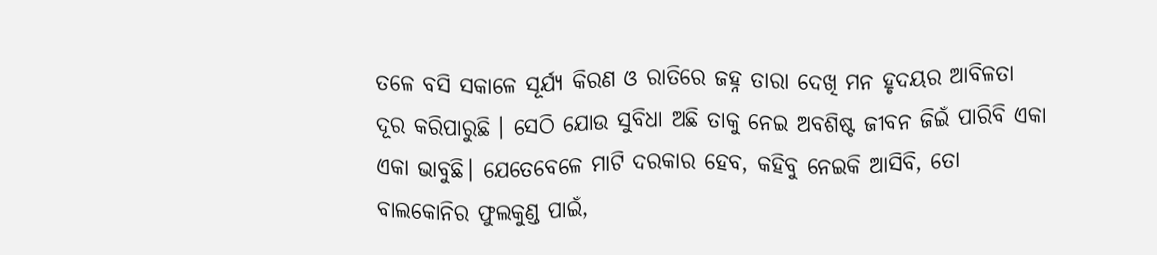ତଳେ ବସି ସକାଳେ ସୂର୍ଯ୍ୟ କିରଣ ଓ ରାତିରେ ଜହ୍ନ ତାରା ଦେଖି ମନ ହୃଦୟର ଆବିଳତା ଦୂର କରିପାରୁଛି । ସେଠି ଯୋଉ ସୁବିଧା ଅଛି ତାକୁ ନେଇ ଅବଶିଷ୍ଟ ଜୀବନ ଜିଇଁ ପାରିବି ଏକା ଏକା ଭାବୁଛି। ଯେତେବେଳେ ମାଟି ଦରକାର ହେବ, କହିବୁ ନେଇକି ଆସିବି, ତୋ ବାଲକୋନିର ଫୁଲକୁଣ୍ଡ ପାଇଁ,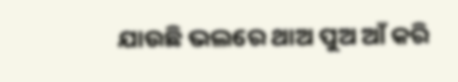ଯାଉଛି ଭଲରେ ଥାଅ ପୁଅ ଆଁ କରି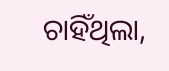ଚାହିଁଥିଲା,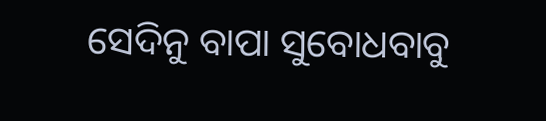ସେଦିନୁ ବାପା ସୁବୋଧବାବୁ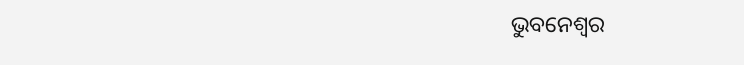ଭୁବନେଶ୍ୱର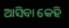ଆସିବା କେହି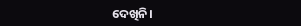ଦେଖିନି।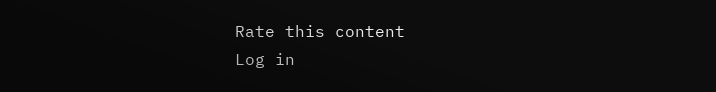Rate this content
Log in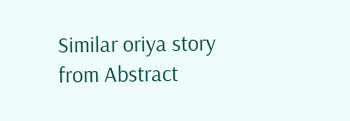Similar oriya story from Abstract